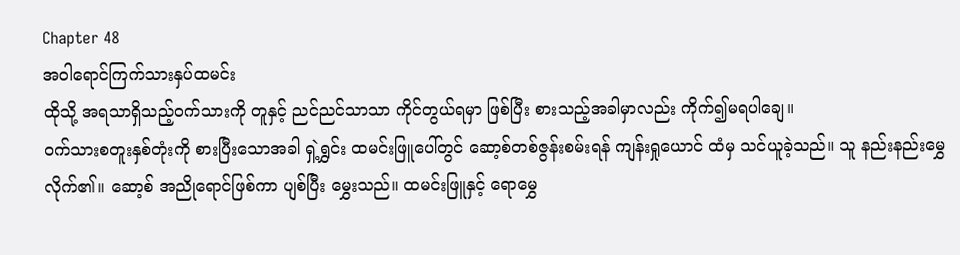Chapter 48
အဝါရောင်ကြက်သားနှပ်ထမင်း
ထိုသို့ အရသာရှိသည့်ဝက်သားကို တူနှင့် ညင်ညင်သာသာ ကိုင်တွယ်ရမှာ ဖြစ်ပြီး စားသည့်အခါမှာလည်း ကိုက်၍မရပါချေ။
ဝက်သားစတူးနှစ်တုံးကို စားပြီးသောအခါ ရှဲ့ရွှင်း ထမင်းဖြူပေါ်တွင် ဆော့စ်တစ်ဇွန်းစမ်းရန် ကျန်းရှုယောင် ထံမှ သင်ယူခဲ့သည်။ သူ နည်းနည်းမွှေလိုက်၏။ ဆော့စ် အညိုရောင်ဖြစ်ကာ ပျစ်ပြီး မွှေးသည်။ ထမင်းဖြူနှင့် ရောမွှေ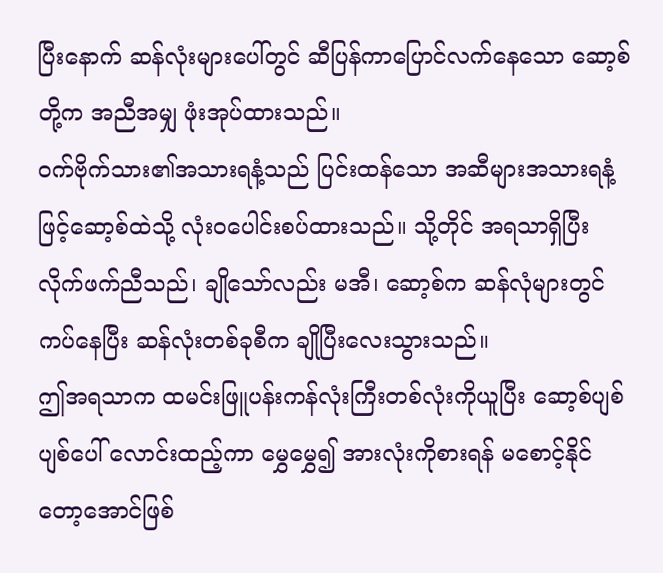ပြီးနောက် ဆန်လုံးများပေါ်တွင် ဆီပြန်ကာပြောင်လက်နေသော ဆော့စ်တို့က အညီအမျှ ဖုံးအုပ်ထားသည်။
ဝက်ဗိုက်သား၏အသားရနံ့သည် ပြင်းထန်သော အဆီများအသားရနံ့ဖြင့်ဆော့စ်ထဲသို့ လုံး၀ပေါင်းစပ်ထားသည်။ သို့တိုင် အရသာရှိပြီး လိုက်ဖက်ညီသည်၊ ချိုသော်လည်း မအီ၊ ဆော့စ်က ဆန်လုံများတွင် ကပ်နေပြီး ဆန်လုံးတစ်ခုစီက ချိုပြီးလေးသွားသည်။
ဤအရသာက ထမင်းဖြူပန်းကန်လုံးကြီးတစ်လုံးကိုယူပြီး ဆော့စ်ပျစ်ပျစ်ပေါ် လောင်းထည့်ကာ မွှေမွှေ၍ အားလုံးကိုစားရန် မစောင့်နိုင်တော့အောင်ဖြစ်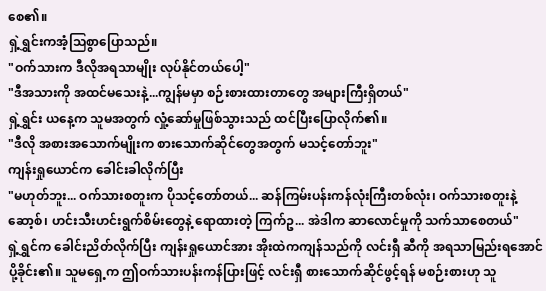စေ၏။
ရှဲ့ရွှင်းကအံ့သြစွာပြောသည်။
"ဝက်သားက ဒီလိုအရသာမျိုး လုပ်နိုင်တယ်ပေါ့"
"ဒီအသားကို အထင်မသေးနဲ့...ကျွန်မမှာ စဉ်းစားထားတာတွေ အများကြီးရှိတယ်"
ရှဲ့ရွှင်း ယနေ့က သူမအတွက် လှုံ့ဆော်မှုဖြစ်သွားသည် ထင်ပြီးပြောလိုက်၏။
"ဒီလို အစားအသောက်မျိုးက စားသောက်ဆိုင်တွေအတွက် မသင့်တော်ဘူး"
ကျန်းရှုယောင်က ခေါင်းခါလိုက်ပြီး
"မဟုတ်ဘူး... ဝက်သားစတူးက ပိုသင့်တော်တယ်... ဆန်ကြမ်းပန်းကန်လုံးကြီးတစ်လုံး၊ ဝက်သားစတူးနဲ့ ဆော့စ်၊ ဟင်းသီးဟင်းရွက်စိမ်းတွေနဲ့ ရောထားတဲ့ ကြက်ဥ... အဲဒါက ဆာလောင်မှုကို သက်သာစေတယ်"
ရှဲ့ရွှင်က ခေါင်းညိတ်လိုက်ပြီး ကျန်းရှုယောင်အား အိုးထဲကကျန်သည်ကို လင်းရှီ ဆီကို အရသာမြည်းရအောင် ပို့ခိုင်း၏။ သူမရှေ့က ဤဝက်သားပန်းကန်ပြားဖြင့် လင်းရှီ စားသောက်ဆိုင်ဖွင့်ရန် မစဉ်းစားဟု သူ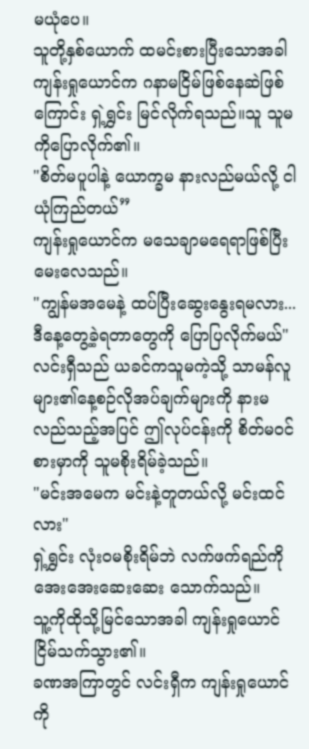မယုံပေ။
သူတို့နှစ်ယောက် ထမင်းစားပြီးသောအခါ ကျန်းရှုယောင်က ဂနာမငြိမ်ဖြစ်နေဆဲဖြစ်ကြောင်း ရှဲ့ရွှင်း မြင်လိုက်ရသည်။သူ သူမကိုပြောလိုက်၏။
"စိတ်မပူပါနဲ့ ယောက္ခမ နားလည်မယ်လို့ ငါယုံကြည်တယ်”
ကျန်းရှုယောင်က မသေချာမရေရာဖြစ်ပြီးမေးလေသည်။
"ကျွန်မအမေနဲ့ ထပ်ပြီးဆွေးနွေးရမလား... ဒီနေ့တွေ့ခဲ့ရတာတွေကို ပြောပြလိုက်မယ်"
လင်းရှီသည် ယခင်ကသူမကဲ့သို့ သာမန်လူများ၏နေ့စဉ်လိုအပ်ချက်များကို နားမလည်သည့်အပြင် ဤလုပ်ငန်းကို စိတ်မဝင်စားမှာကို သူမစိုးရိမ်ခဲ့သည်။
"မင်းအမေက မင်းနဲ့တူတယ်လို့ မင်းထင်လား"
ရှဲ့ရွှင်း လုံးဝမစိုးရိမ်ဘဲ လက်ဖက်ရည်ကို အေးအေးဆေးဆေး သောက်သည်။
သူ့ကိုထိုသို့မြင်သောအခါ ကျန်းရှုယောင် ငြိမ်သက်သွား၏။
ခဏအကြာတွင် လင်းရှီက ကျန်းရှုယောင်ကို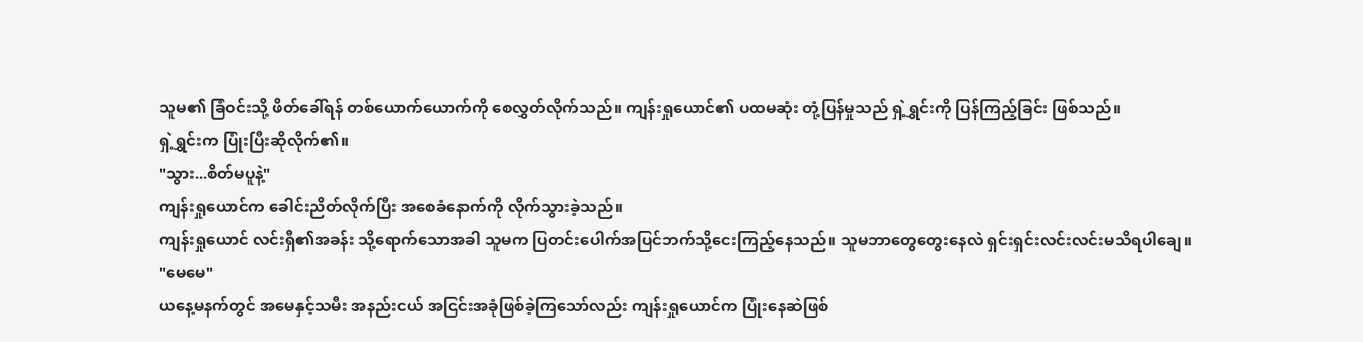သူမ၏ ခြံဝင်းသို့ ဖိတ်ခေါ်ရန် တစ်ယောက်ယောက်ကို စေလွှတ်လိုက်သည်။ ကျန်းရှုယောင်၏ ပထမဆုံး တုံ့ပြန်မှုသည် ရှဲ့ရွှင်းကို ပြန်ကြည့်ခြင်း ဖြစ်သည်။
ရှဲ့ရွှင်းက ပြုံးပြီးဆိုလိုက်၏။
"သွား...စိတ်မပူနဲ့"
ကျန်းရှုယောင်က ခေါင်းညိတ်လိုက်ပြီး အစေခံနောက်ကို လိုက်သွားခဲ့သည်။
ကျန်းရှုယောင် လင်းရှီ၏အခန်း သို့ရောက်သောအခါ သူမက ပြတင်းပေါက်အပြင်ဘက်သို့ငေးကြည့်နေသည်။ သူမဘာတွေတွေးနေလဲ ရှင်းရှင်းလင်းလင်းမသိရပါချေ။
"မေမေ"
ယနေ့မနက်တွင် အမေနှင့်သမီး အနည်းငယ် အငြင်းအခုံဖြစ်ခဲ့ကြသော်လည်း ကျန်းရှုယောင်က ပြုံးနေဆဲဖြစ်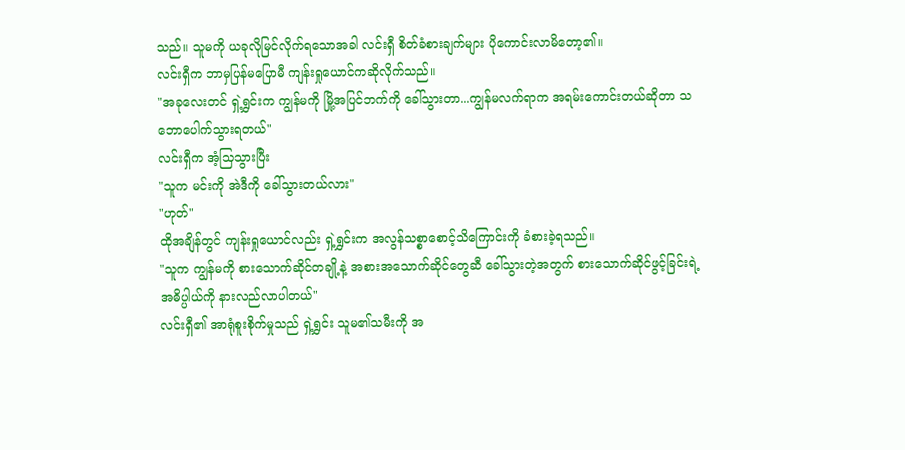သည်။ သူမကို ယခုလိုမြင်လိုက်ရသောအခါ လင်းရှီ စိတ်ခံစားချက်များ ပိုကောင်းလာမိတော့၏။
လင်းရှီက ဘာမှပြန်မပြောမီ ကျန်းရှုယောင်ကဆိုလိုက်သည်။
"အခုလေးတင် ရှဲ့ရွှင်းက ကျွန်မကို မြို့အပြင်ဘက်ကို ခေါ်သွားတာ...ကျွန်မလက်ရာက အရမ်းကောင်းတယ်ဆိုတာ သဘောပေါက်သွားရတယ်"
လင်းရှီက အံ့သြသွားပြီး
"သူက မင်းကို အဲဒီကို ခေါ်သွားတယ်လား"
"ဟုတ်"
ထိုအချိန်တွင် ကျန်းရှုယောင်လည်း ရှဲ့ရွှင်းက အလွန်သစ္စာစောင့်သိကြောင်းကို ခံစားခဲ့ရသည်။
"သူက ကျွန်မကို စားသောက်ဆိုင်တချို့နဲ့ အစားအသောက်ဆိုင်တွေဆီ ခေါ်သွားတဲ့အတွက် စားသောက်ဆိုင်ဖွင့်ခြင်းရဲ့ အဓိပ္ပါယ်ကို နားလည်လာပါတယ်"
လင်းရှီ၏ အာရုံစူးစိုက်မှုသည် ရှဲ့ရွှင်း သူမ၏သမီးကို အ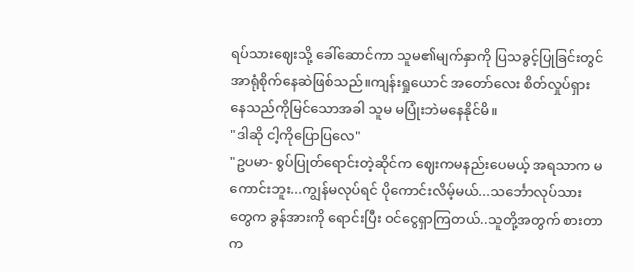ရပ်သားဈေးသို့ ခေါ်ဆောင်ကာ သူမ၏မျက်နှာကို ပြသခွင့်ပြုခြင်းတွင် အာရုံစိုက်နေဆဲဖြစ်သည်။ကျန်းရှုယောင် အတော်လေး စိတ်လှုပ်ရှားနေသည်ကိုမြင်သောအခါ သူမ မပြုံးဘဲမနေနိုင်မိ။
"ဒါဆို ငါ့ကိုပြောပြလေ"
"ဥပမာ- စွပ်ပြုတ်ရောင်းတဲ့ဆိုင်က ဈေးကမနည်းပေမယ့် အရသာက မကောင်းဘူး...ကျွန်မလုပ်ရင် ပိုကောင်းလိမ့်မယ်...သင်္ဘောလုပ်သားတွေက ခွန်အားကို ရောင်းပြီး ဝင်ငွေရှာကြတယ်..သူတို့အတွက် စားတာက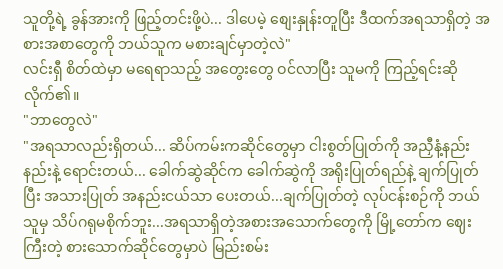သူတို့ရဲ့ ခွန်အားကို ဖြည့်တင်းဖို့ပဲ... ဒါပေမဲ့ စျေးနှုန်းတူပြီး ဒီထက်အရသာရှိတဲ့ အစားအစာတွေကို ဘယ်သူက မစားချင်မှာတဲ့လဲ"
လင်းရှီ စိတ်ထဲမှာ မရေရာသည့် အတွေးတွေ ဝင်လာပြီး သူမကို ကြည့်ရင်းဆိုလိုက်၏။
"ဘာတွေလဲ"
"အရသာလည်းရှိတယ်... ဆိပ်ကမ်းကဆိုင်တွေမှာ ငါးစွတ်ပြုတ်ကို အညှီနံ့နည်းနည်းနဲ့ ရောင်းတယ်... ခေါက်ဆွဲဆိုင်က ခေါက်ဆွဲကို အရိုးပြုတ်ရည်နဲ့ ချက်ပြုတ်ပြီး အသားပြုတ် အနည်းငယ်သာ ပေးတယ်...ချက်ပြုတ်တဲ့ လုပ်ငန်းစဉ်ကို ဘယ်သူမှ သိပ်ဂရုမစိုက်ဘူး...အရသာရှိတဲ့အစားအသောက်တွေကို မြို့တော်က ဈေးကြီးတဲ့ စားသောက်ဆိုင်တွေမှာပဲ မြည်းစမ်း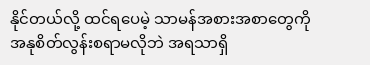နိုင်တယ်လို့ ထင်ရပေမဲ့ သာမန်အစားအစာတွေကို အနုစိတ်လွန်းစရာမလိုဘဲ အရသာရှိ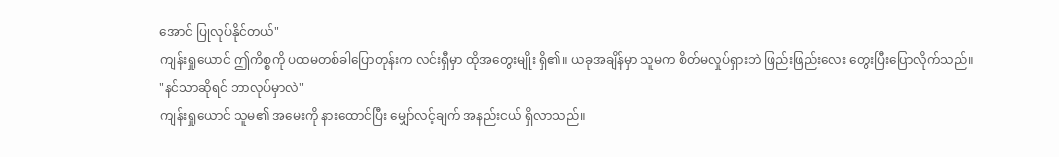အောင် ပြုလုပ်နိုင်တယ်"
ကျန်းရှုယောင် ဤကိစ္စကို ပထမတစ်ခါပြောတုန်းက လင်းရှီမှာ ထိုအတွေးမျိုး ရှိ၏။ ယခုအချိန်မှာ သူမက စိတ်မလှုပ်ရှားဘဲ ဖြည်းဖြည်းလေး တွေးပြီးပြောလိုက်သည်။
"နင်သာဆိုရင် ဘာလုပ်မှာလဲ"
ကျန်းရှုယောင် သူမ၏ အမေးကို နားထောင်ပြီး မျှော်လင့်ချက် အနည်းငယ် ရှိလာသည်။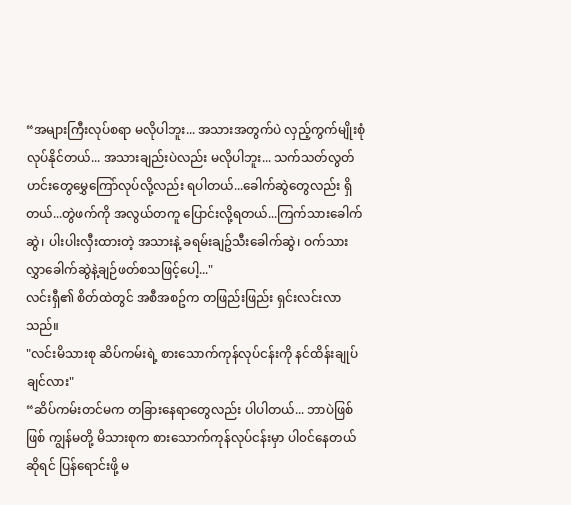“အများကြီးလုပ်စရာ မလိုပါဘူး... အသားအတွက်ပဲ လှည့်ကွက်မျိုးစုံ လုပ်နိုင်တယ်... အသားချည်းပဲလည်း မလိုပါဘူး... သက်သတ်လွတ်ဟင်းတွေမွှေကြော်လုပ်လို့လည်း ရပါတယ်...ခေါက်ဆွဲတွေလည်း ရှိတယ်...တွဲဖက်ကို အလွယ်တကူ ပြောင်းလို့ရတယ်...ကြက်သားခေါက်ဆွဲ၊ ပါးပါးလှီးထားတဲ့ အသားနဲ့ ခရမ်းချဥ်သီးခေါက်ဆွဲ၊ ဝက်သားလွှာခေါက်ဆွဲနဲ့ချဉ်ဖတ်စသဖြင့်ပေါ့..."
လင်းရှီ၏ စိတ်ထဲတွင် အစီအစဥ်က တဖြည်းဖြည်း ရှင်းလင်းလာသည်။
"လင်းမိသားစု ဆိပ်ကမ်းရဲ့ စားသောက်ကုန်လုပ်ငန်းကို နင်ထိန်းချုပ်ချင်လား"
“ဆိပ်ကမ်းတင်မက တခြားနေရာတွေလည်း ပါပါတယ်... ဘာပဲဖြစ်ဖြစ် ကျွန်မတို့ မိသားစုက စားသောက်ကုန်လုပ်ငန်းမှာ ပါ၀င်နေတယ်ဆိုရင် ပြန်ရောင်းဖို့ မ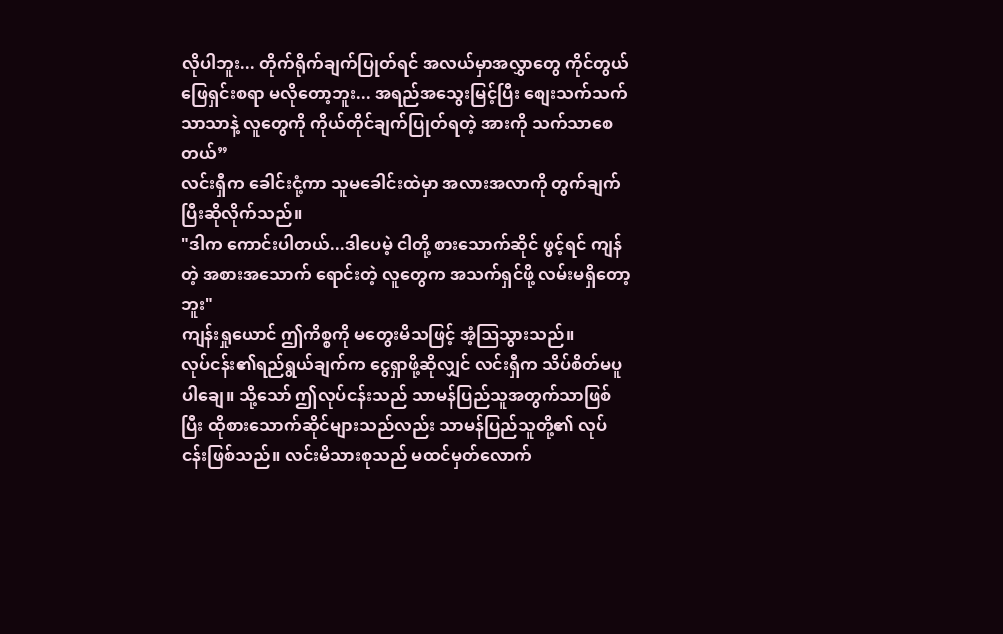လိုပါဘူး... တိုက်ရိုက်ချက်ပြုတ်ရင် အလယ်မှာအလွှာတွေ ကိုင်တွယ်ဖြေရှင်းစရာ မလိုတော့ဘူး... အရည်အသွေးမြင့်ပြီး စျေးသက်သက်သာသာနဲ့ လူတွေကို ကိုယ်တိုင်ချက်ပြုတ်ရတဲ့ အားကို သက်သာစေတယ်”
လင်းရှီက ခေါင်းငုံ့ကာ သူမခေါင်းထဲမှာ အလားအလာကို တွက်ချက်ပြီးဆိုလိုက်သည်။
"ဒါက ကောင်းပါတယ်...ဒါပေမဲ့ ငါတို့ စားသောက်ဆိုင် ဖွင့်ရင် ကျန်တဲ့ အစားအသောက် ရောင်းတဲ့ လူတွေက အသက်ရှင်ဖို့ လမ်းမရှိတော့ဘူး"
ကျန်းရှုယောင် ဤကိစ္စကို မတွေးမိသဖြင့် အံ့ဩသွားသည်။
လုပ်ငန်း၏ရည်ရွယ်ချက်က ငွေရှာဖို့ဆိုလျှင် လင်းရှီက သိပ်စိတ်မပူပါချေ။ သို့သော် ဤလုပ်ငန်းသည် သာမန်ပြည်သူအတွက်သာဖြစ်ပြီး ထိုစားသောက်ဆိုင်များသည်လည်း သာမန်ပြည်သူတို့၏ လုပ်ငန်းဖြစ်သည်။ လင်းမိသားစုသည် မထင်မှတ်လောက်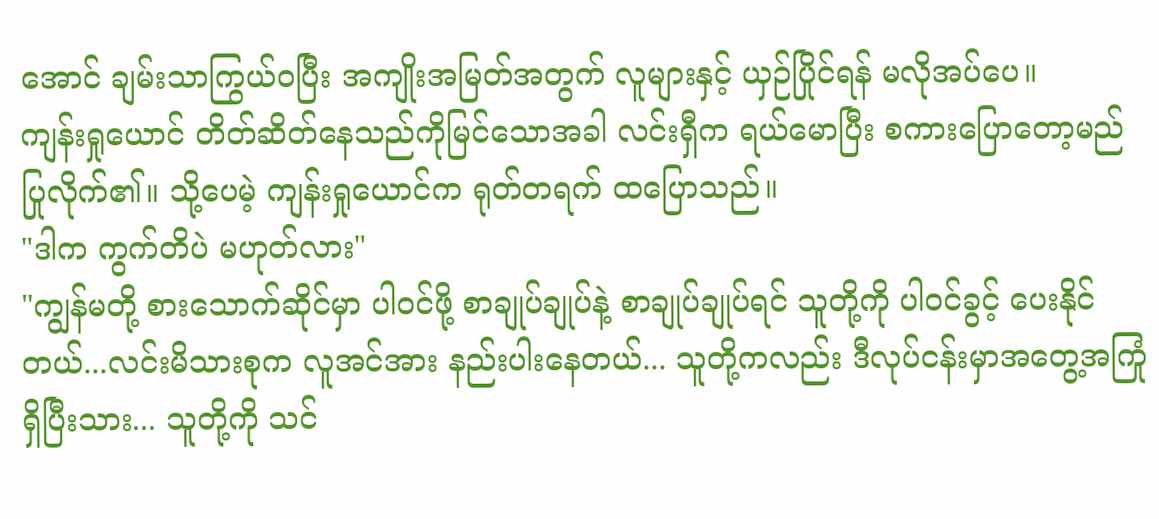အောင် ချမ်းသာကြွယ်ဝပြီး အကျိုးအမြတ်အတွက် လူများနှင့် ယှဉ်ပြိုင်ရန် မလိုအပ်ပေ။
ကျန်းရှုယောင် တိတ်ဆိတ်နေသည်ကိုမြင်သောအခါ လင်းရှီက ရယ်မောပြီး စကားပြောတော့မည်ပြုလိုက်၏။ သို့ပေမဲ့ ကျန်းရှုယောင်က ရုတ်တရက် ထပြောသည်။
"ဒါက ကွက်တိပဲ မဟုတ်လား"
"ကျွန်မတို့ စားသောက်ဆိုင်မှာ ပါဝင်ဖို့ စာချုပ်ချုပ်နဲ့ စာချုပ်ချုပ်ရင် သူတို့ကို ပါ၀င်ခွင့် ပေးနိုင်တယ်...လင်းမိသားစုက လူအင်အား နည်းပါးနေတယ်... သူတို့ကလည်း ဒီလုပ်ငန်းမှာအတွေ့အကြုံ ရှိပြီးသား... သူတို့ကို သင်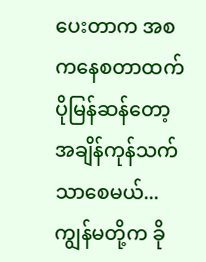ပေးတာက အစကနေစတာထက်ပိုမြန်ဆန်တော့ အချိန်ကုန်သက်သာစေမယ်...ကျွန်မတို့က ခို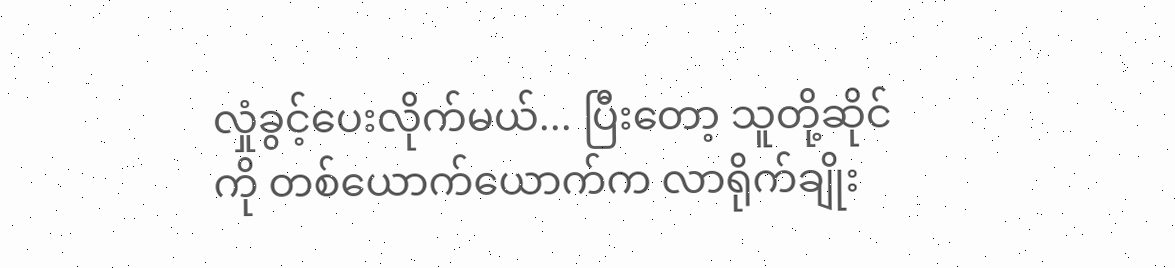လှုံခွင့်ပေးလိုက်မယ်... ပြီးတော့ သူတို့ဆိုင်ကို တစ်ယောက်ယောက်က လာရိုက်ချိုး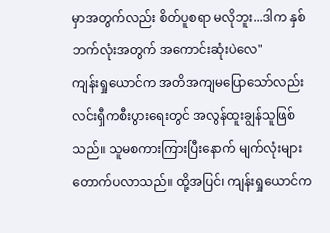မှာအတွက်လည်း စိတ်ပူစရာ မလိုဘူး...ဒါက နှစ်ဘက်လုံးအတွက် အကောင်းဆုံးပဲလေ"
ကျန်းရှုယောင်က အတိအကျမပြောသော်လည်း လင်းရှီကစီးပွားရေးတွင် အလွန်ထူးချွန်သူဖြစ်သည်။ သူမစကားကြားပြီးနောက် မျက်လုံးများ တောက်ပလာသည်။ ထို့အပြင်၊ ကျန်းရှုယောင်က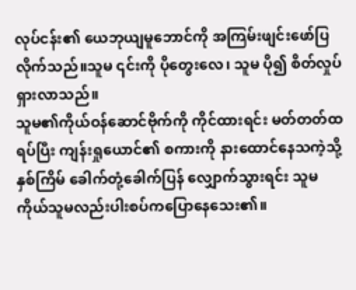လုပ်ငန်း၏ ယေဘုယျမူဘောင်ကို အကြမ်းဖျင်းဖော်ပြလိုက်သည်။သူမ ၎င်းကို ပိုတွေးလေ၊ သူမ ပို၍ စိတ်လှုပ်ရှားလာသည်။
သူမ၏ကိုယ်ဝန်ဆောင်ဗိုက်ကို ကိုင်ထားရင်း မတ်တတ်ထရပ်ပြီး ကျန်းရှုယောင်၏ စကားကို နားထောင်နေသကဲ့သို့ နှစ်ကြိမ် ခေါက်တုံ့ခေါက်ပြန် လျှောက်သွားရင်း သူမကိုယ်သူမလည်းပါးစပ်ကပြောနေသေး၏။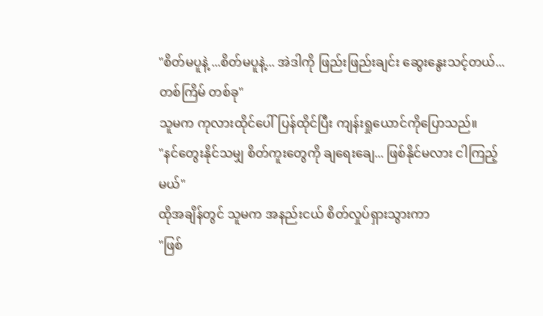"စိတ်မပူနဲ့ ...စိတ်မပူနဲ့... အဲဒါကို ဖြည်းဖြည်းချင်း ဆွေးနွေးသင့်တယ်...တစ်ကြိမ် တစ်ခု"
သူမက ကုလားထိုင်ပေါ်ပြန်ထိုင်ပြီး ကျန်းရှုယောင်ကိုပြောသည်။
"နင်တွေးနိုင်သမျှ စိတ်ကူးတွေကို ချရေးချေ... ဖြစ်နိုင်မလား ငါကြည့်မယ်"
ထိုအချိန်တွင် သူမက အနည်းငယ် စိတ်လှုပ်ရှားသွားကာ
"ဖြစ်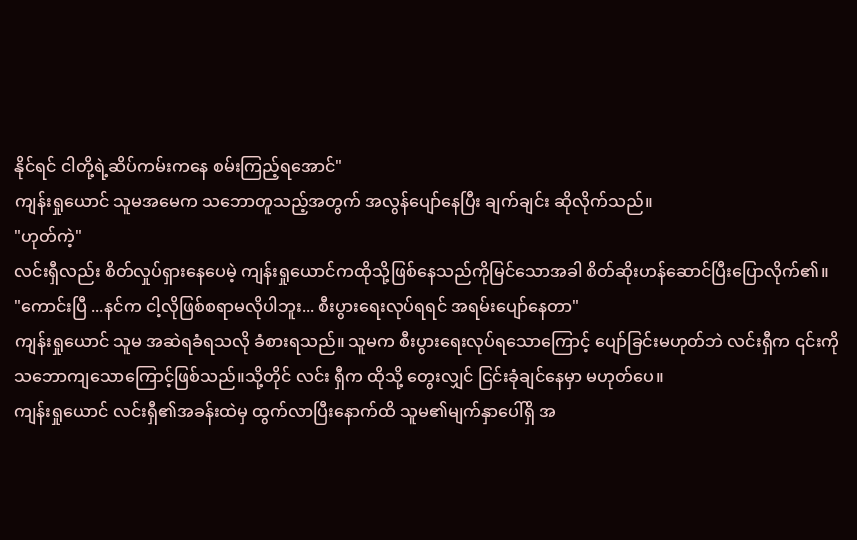နိုင်ရင် ငါတို့ရဲ့ဆိပ်ကမ်းကနေ စမ်းကြည့်ရအောင်"
ကျန်းရှုယောင် သူမအမေက သဘောတူသည့်အတွက် အလွန်ပျော်နေပြီး ချက်ချင်း ဆိုလိုက်သည်။
"ဟုတ်ကဲ့"
လင်းရှီလည်း စိတ်လှုပ်ရှားနေပေမဲ့ ကျန်းရှုယောင်ကထိုသို့ဖြစ်နေသည်ကိုမြင်သောအခါ စိတ်ဆိုးဟန်ဆောင်ပြီးပြောလိုက်၏။
"ကောင်းပြီ ...နင်က ငါ့လိုဖြစ်စရာမလိုပါဘူး... စီးပွားရေးလုပ်ရရင် အရမ်းပျော်နေတာ"
ကျန်းရှုယောင် သူမ အဆဲရခံရသလို ခံစားရသည်။ သူမက စီးပွားရေးလုပ်ရသောကြောင့် ပျော်ခြင်းမဟုတ်ဘဲ လင်းရှီက ၎င်းကို သဘောကျသောကြောင့်ဖြစ်သည်။သို့တိုင် လင်း ရှီက ထိုသို့ တွေးလျှင် ငြင်းခုံချင်နေမှာ မဟုတ်ပေ။
ကျန်းရှုယောင် လင်းရှီ၏အခန်းထဲမှ ထွက်လာပြီးနောက်ထိ သူမ၏မျက်နှာပေါ်ရှိ အ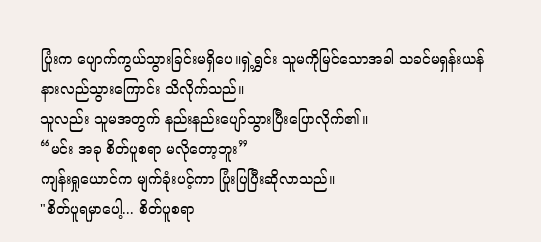ပြုံးက ပျောက်ကွယ်သွားခြင်းမရှိပေ။ရှဲ့ရွှင်း သူမကိုမြင်သောအခါ သခင်မရှန်းယန်နားလည်သွားကြောင်း သိလိုက်သည်။
သူလည်း သူမအတွက် နည်းနည်းပျော်သွားပြီးပြောလိုက်၏။
“မင်း အခု စိတ်ပူစရာ မလိုတော့ဘူး”
ကျန်းရှုယောင်က မျက်ခုံးပင့်ကာ ပြုံးပြပြီးဆိုလာသည်။
"စိတ်ပူရမှာပေါ့... စိတ်ပူစရာ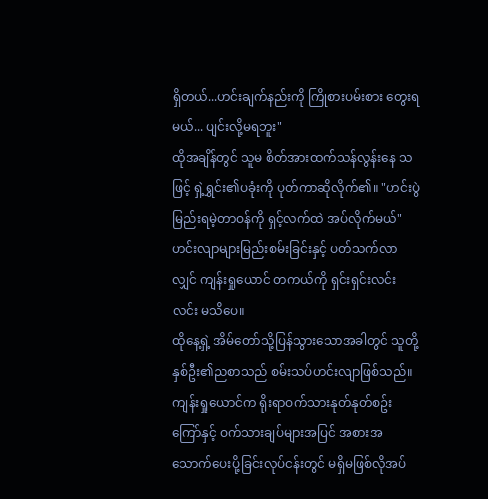ရှိတယ်...ဟင်းချက်နည်းကို ကြိုစားပမ်းစား တွေးရမယ်... ပျင်းလို့မရဘူး"
ထိုအချိန်တွင် သူမ စိတ်အားထက်သန်လွန်းနေ သဖြင့် ရှဲ့ရွှင်း၏ပခုံးကို ပုတ်ကာဆိုလိုက်၏။ "ဟင်းပွဲမြည်းရမဲ့တာဝန်ကို ရှင့်လက်ထဲ အပ်လိုက်မယ်"
ဟင်းလျာများမြည်းစမ်းခြင်းနှင့် ပတ်သက်လာလျှင် ကျန်းရှုယောင် တကယ်ကို ရှင်းရှင်းလင်းလင်း မသိပေ။
ထိုနေ့ရှဲ့ အိမ်တော်သို့ပြန်သွားသောအခါတွင် သူတို့နှစ်ဦး၏ညစာသည် စမ်းသပ်ဟင်းလျာဖြစ်သည်။ ကျန်းရှုယောင်က ရိုးရာဝက်သားနုတ်နုတ်စဥ်းကြော်နှင့် ဝက်သားချပ်များအပြင် အစားအသောက်ပေးပို့ခြင်းလုပ်ငန်းတွင် မရှိမဖြစ်လိုအပ်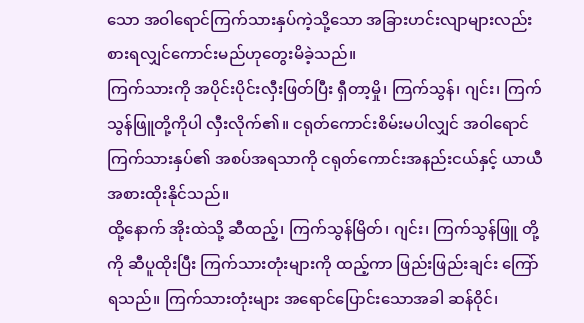သော အဝါရောင်ကြက်သားနှပ်ကဲ့သို့သော အခြားဟင်းလျာများလည်း စားရလျှင်ကောင်းမည်ဟုတွေးမိခဲ့သည်။
ကြက်သားကို အပိုင်းပိုင်းလှီးဖြတ်ပြီး ရှီတာ့မှို၊ ကြက်သွန်၊ ဂျင်း၊ ကြက်သွန်ဖြူတို့ကိုပါ လှီးလိုက်၏။ ငရုတ်ကောင်းစိမ်းမပါလျှင် အဝါရောင် ကြက်သားနှပ်၏ အစပ်အရသာကို ငရုတ်ကောင်းအနည်းငယ်နှင့် ယာယီအစားထိုးနိုင်သည်။
ထို့နောက် အိုးထဲသို့ ဆီထည့်၊ ကြက်သွန်မြိတ်၊ ဂျင်း၊ ကြက်သွန်ဖြူ တို့ကို ဆီပူထိုးပြီး ကြက်သားတုံးများကို ထည့်ကာ ဖြည်းဖြည်းချင်း ကြော်ရသည်။ ကြက်သားတုံးများ အရောင်ပြောင်းသောအခါ ဆန်ဝိုင်၊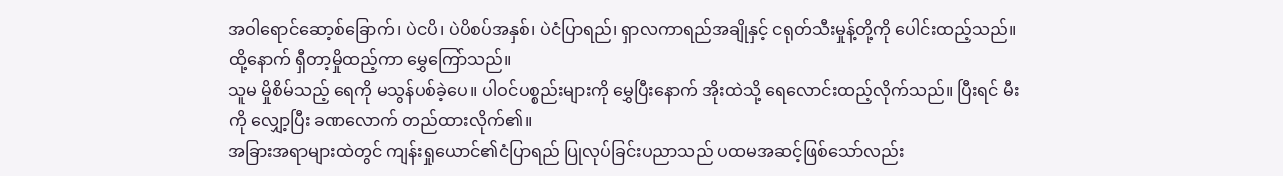အဝါရောင်ဆော့စ်ခြောက်၊ ပဲငပိ၊ ပဲပိစပ်အနှစ်၊ ပဲငံပြာရည်၊ ရှာလကာရည်အချိုနှင့် ငရုတ်သီးမှုန့်တို့ကို ပေါင်းထည့်သည်။ ထို့နောက် ရှီတာ့မှိုထည့်ကာ မွှေကြော်သည်။
သူမ မှိုစိမ်သည့် ရေကို မသွန်ပစ်ခဲ့ပေ။ ပါဝင်ပစ္စည်းများကို မွှေပြီးနောက် အိုးထဲသို့ ရေလောင်းထည့်လိုက်သည်။ ပြီးရင် မီးကို လျှော့ပြီး ခဏလောက် တည်ထားလိုက်၏။
အခြားအရာများထဲတွင် ကျန်းရှုယောင်၏ငံပြာရည် ပြုလုပ်ခြင်းပညာသည် ပထမအဆင့်ဖြစ်သော်လည်း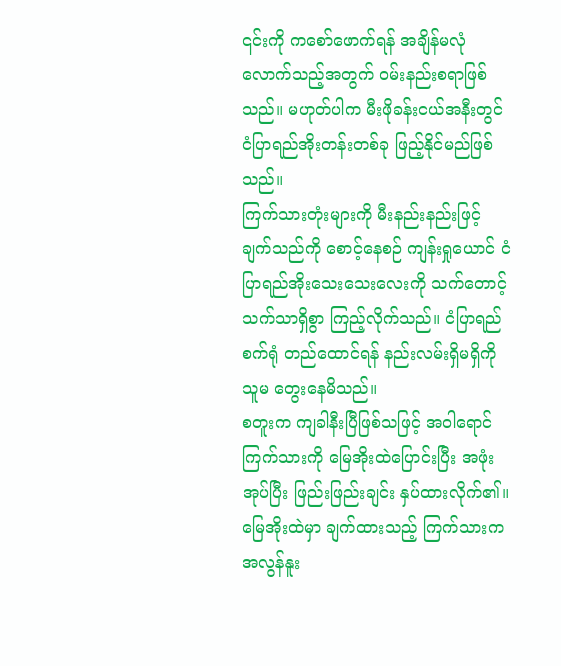၎င်းကို ကစော်ဖောက်ရန် အချိန်မလုံလောက်သည့်အတွက် ဝမ်းနည်းစရာဖြစ်သည်။ မဟုတ်ပါက မီးဖိုခန်းငယ်အနီးတွင် ငံပြာရည်အိုးတန်းတစ်ခု ဖြည့်နိုင်မည်ဖြစ်သည်။
ကြက်သားတုံးများကို မီးနည်းနည်းဖြင့် ချက်သည်ကို စောင့်နေစဉ် ကျန်းရှုယောင် ငံပြာရည်အိုးသေးသေးလေးကို သက်တောင့်သက်သာရှိစွာ ကြည့်လိုက်သည်။ ငံပြာရည်စက်ရုံ တည်ထောင်ရန် နည်းလမ်းရှိမရှိကို သူမ တွေးနေမိသည်။
စတူးက ကျခါနီးပြီဖြစ်သဖြင့် အဝါရောင်ကြက်သားကို မြေအိုးထဲပြောင်းပြီး အဖုံးအုပ်ပြီး ဖြည်းဖြည်းချင်း နှပ်ထားလိုက်၏။
မြေအိုးထဲမှာ ချက်ထားသည့် ကြက်သားက အလွန်နူး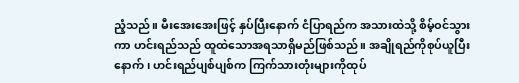ညံ့သည်။ မီးအေးအေးဖြင့် နှပ်ပြီးနောက် ငံပြာရည်က အသားထဲသို့ စိမ့်ဝင်သွားကာ ဟင်းရည်သည် ထူထဲသောအရသာရှိမည်ဖြစ်သည်။ အချိုရည်ကိုစုပ်ယူပြီးနောက်၊ ဟင်းရည်ပျစ်ပျစ်က ကြက်သားတုံးများကိုထုပ်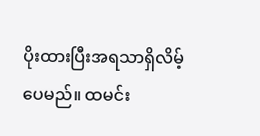ပိုးထားပြီးအရသာရှိလိမ့်ပေမည်။ ထမင်း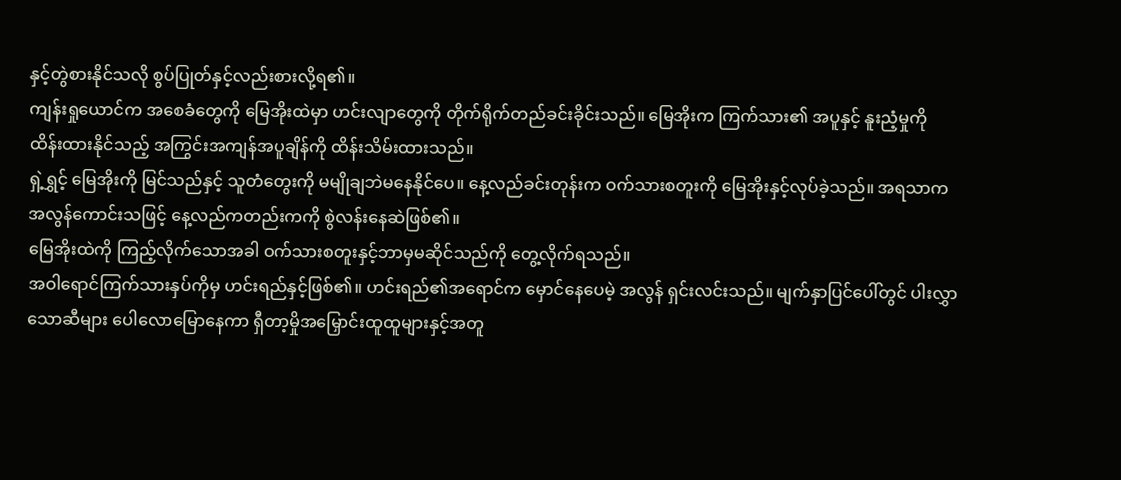နှင့်တွဲစားနိုင်သလို စွပ်ပြုတ်နှင့်လည်းစားလို့ရ၏။
ကျန်းရှုယောင်က အစေခံတွေကို မြေအိုးထဲမှာ ဟင်းလျာတွေကို တိုက်ရိုက်တည်ခင်းခိုင်းသည်။ မြေအိုးက ကြက်သား၏ အပူနှင့် နူးညံ့မှုကို ထိန်းထားနိုင်သည့် အကြွင်းအကျန်အပူချိန်ကို ထိန်းသိမ်းထားသည်။
ရှဲ့ရွှင့် မြေအိုးကို မြင်သည်နှင့် သူတံတွေးကို မမျိုချဘဲမနေနိုင်ပေ။ နေ့လည်ခင်းတုန်းက ဝက်သားစတူးကို မြေအိုးနှင့်လုပ်ခဲ့သည်။ အရသာက အလွန်ကောင်းသဖြင့် နေ့လည်ကတည်းကကို စွဲလန်းနေဆဲဖြစ်၏။
မြေအိုးထဲကို ကြည့်လိုက်သောအခါ ဝက်သားစတူးနှင့်ဘာမှမဆိုင်သည်ကို တွေ့လိုက်ရသည်။
အဝါရောင်ကြက်သားနှပ်ကိုမှ ဟင်းရည်နှင့်ဖြစ်၏။ ဟင်းရည်၏အရောင်က မှောင်နေပေမဲ့ အလွန် ရှင်းလင်းသည်။ မျက်နှာပြင်ပေါ်တွင် ပါးလွှာသောဆီများ ပေါလောမြောနေကာ ရှီတာ့မှိုအမြှောင်းထူထူများနှင့်အတူ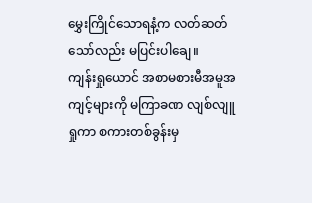မွှေးကြိုင်သောရနံ့က လတ်ဆတ်သော်လည်း မပြင်းပါချေ။
ကျန်းရှုယောင် အစာမစားမီအမူအကျင့်များကို မကြာခဏ လျစ်လျူရှုကာ စကားတစ်ခွန်းမှ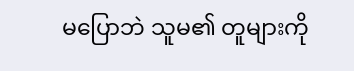မပြောဘဲ သူမ၏ တူများကို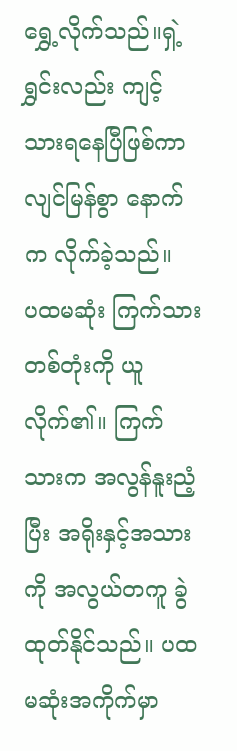ရွှေ့လိုက်သည်။ရှဲ့ရွှင်းလည်း ကျင့်သားရနေပြီဖြစ်ကာ လျင်မြန်စွာ နောက်က လိုက်ခဲ့သည်။
ပထမဆုံး ကြက်သားတစ်တုံးကို ယူလိုက်၏။ ကြက်သားက အလွန်နူးညံ့ပြီး အရိုးနှင့်အသားကို အလွယ်တကူ ခွဲထုတ်နိုင်သည်။ ပထမဆုံးအကိုက်မှာ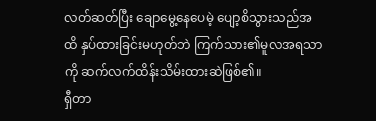လတ်ဆတ်ပြီး ချောမွေ့နေပေမဲ့ ပျော့စိသွားသည်အထိ နှပ်ထားခြင်းမဟုတ်ဘဲ ကြက်သား၏မူလအရသာကို ဆက်လက်ထိန်းသိမ်းထားဆဲဖြစ်၏။
ရှီတာ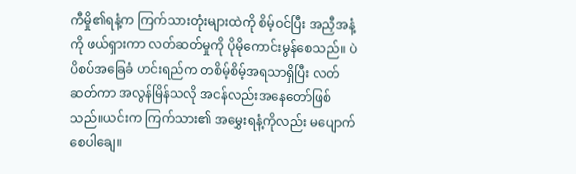ကီမှို၏ရနံ့က ကြက်သားတုံးများထဲကို စိမ့်ဝင်ပြီး အညှီအနံ့ကို ဖယ်ရှားကာ လတ်ဆတ်မှုကို ပိုမိုကောင်းမွန်စေသည်။ ပဲပိစပ်အခြေခံ ဟင်းရည်က တစိမ့်စိမ့်အရသာရှိပြီး လတ်ဆတ်ကာ အလွန်မြိန်သလို အငန်လည်းအနေတော်ဖြစ်သည်။ယင်းက ကြက်သား၏ အမွှေးရနံ့ကိုလည်း မပျောက်စေပါချေ။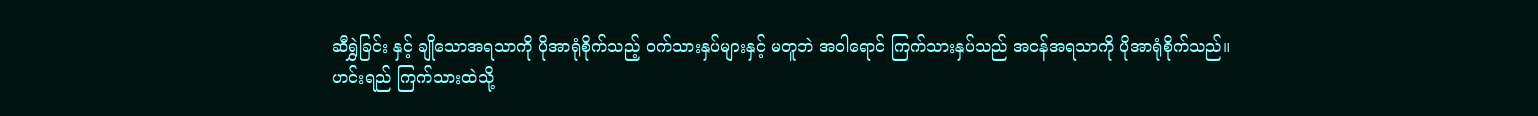ဆီရွှဲခြင်း နှင့် ချိုသောအရသာကို ပိုအာရုံစိုက်သည့် ဝက်သားနှပ်များနှင့် မတူဘဲ အဝါရောင် ကြက်သားနှပ်သည် အငန်အရသာကို ပိုအာရုံစိုက်သည်။
ဟင်းရည် ကြက်သားထဲသို့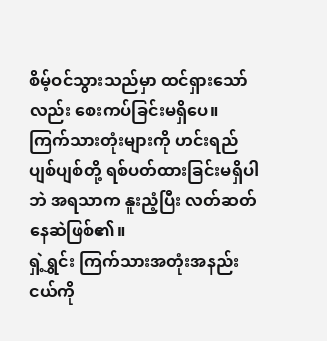စိမ့်ဝင်သွားသည်မှာ ထင်ရှားသော်လည်း စေးကပ်ခြင်းမရှိပေ။ ကြက်သားတုံးများကို ဟင်းရည်ပျစ်ပျစ်တို့ ရစ်ပတ်ထားခြင်းမရှိပါဘဲ အရသာက နူးညံ့ပြီး လတ်ဆတ်နေဆဲဖြစ်၏။
ရှဲ့ရွှင်း ကြက်သားအတုံးအနည်းငယ်ကို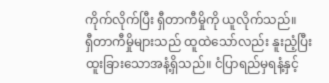ကိုက်လိုက်ပြီး ရှီတာကီမှိုကို ယူလိုက်သည်။
ရှီတာကီမှိုများသည် ထူထဲသော်လည်း နူးညံ့ပြီး ထူးခြားသောအနံ့ရှိသည်။ ငံပြာရည်မှရနံ့နှင့်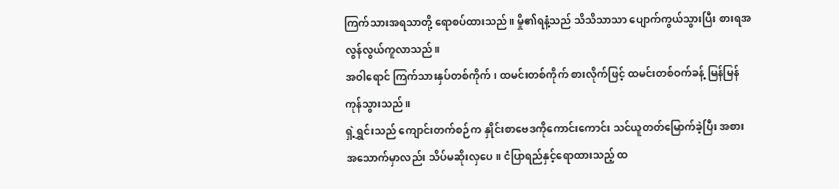ကြက်သားအရသာတို့ ရောစပ်ထားသည်။ မှို၏ရနံ့သည် သိသိသာသာ ပျောက်ကွယ်သွားပြီး စားရအလွန်လွယ်ကူလာသည်။
အဝါရောင် ကြက်သားနှပ်တစ်ကိုက်၊ ထမင်းတစ်ကိုက် စားလိုက်ဖြင့် ထမင်းတစ်ဝက်ခန့် မြန်မြန်ကုန်သွားသည်။
ရှဲ့ရွှင်းသည် ကျောင်းတက်စဉ်က နှိုင်းစာဗေဒကိုကောင်းကောင်း သင်ယူတတ်မြောက်ခဲ့ပြီး အစားအသောက်မှာလည်း သိပ်မဆိုးလှပေ။ ငံပြာရည်နှင့်ရောထားသည့် ထ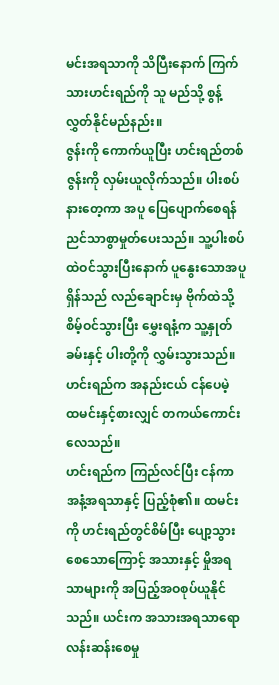မင်းအရသာကို သိပြီးနောက် ကြက်သားဟင်းရည်ကို သူ မည်သို့ စွန့်လွှတ်နိုင်မည်နည်း။
ဇွန်းကို ကောက်ယူပြီး ဟင်းရည်တစ်ဇွန်းကို လှမ်းယူလိုက်သည်။ ပါးစပ်နားတေ့ကာ အပူ ပြေပျောက်စေရန် ညင်သာစွာမှုတ်ပေးသည်။ သူ့ပါးစပ်ထဲဝင်သွားပြီးနောက် ပူနွေးသောအပူရှိန်သည် လည်ချောင်းမှ ဗိုက်ထဲသို့ စိမ့်ဝင်သွားပြီး မွှေးရနံ့က သူ့နှုတ်ခမ်းနှင့် ပါးတို့ကို လွှမ်းသွားသည်။
ဟင်းရည်က အနည်းငယ် ငန်ပေမဲ့ ထမင်းနှင့်စားလျှင် တကယ်ကောင်းလေသည်။
ဟင်းရည်က ကြည်လင်ပြီး ငန်ကာအနံ့အရသာနှင့် ပြည့်စုံ၏။ ထမင်းကို ဟင်းရည်တွင်စိမ်ပြီး ပျော့သွားစေသောကြောင့် အသားနှင့် မှိုအရသာများကို အပြည့်အဝစုပ်ယူနိုင်သည်။ ယင်းက အသားအရသာရော လန်းဆန်းစေမှု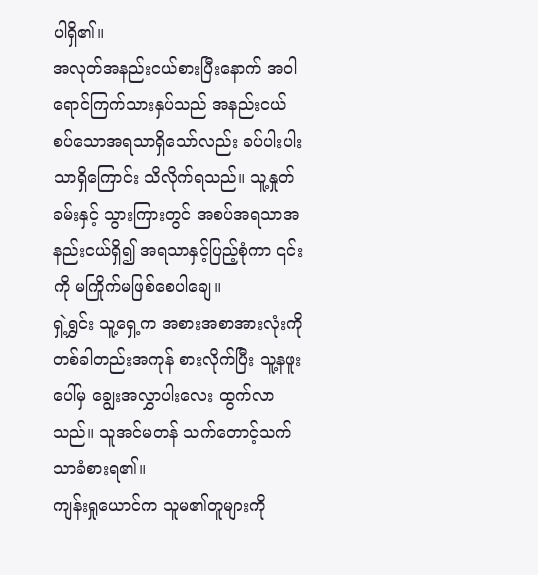ပါရှိ၏။
အလုတ်အနည်းငယ်စားပြီးနောက် အဝါရောင်ကြက်သားနှပ်သည် အနည်းငယ်စပ်သောအရသာရှိသော်လည်း ခပ်ပါးပါးသာရှိကြောင်း သိလိုက်ရသည်။ သူ့နှုတ်ခမ်းနှင့် သွားကြားတွင် အစပ်အရသာအနည်းငယ်ရှိ၍ အရသာနှင့်ပြည့်စုံကာ ၎င်းကို မကြိုက်မဖြစ်စေပါချေ။
ရှဲ့ရွှင်း သူ့ရှေ့က အစားအစာအားလုံးကို တစ်ခါတည်းအကုန် စားလိုက်ပြီး သူ့နဖူးပေါ်မှ ချွေးအလွှာပါးလေး ထွက်လာသည်။ သူအင်မတန် သက်တောင့်သက်သာခံစားရ၏။
ကျန်းရှုယောင်က သူမ၏တူများကို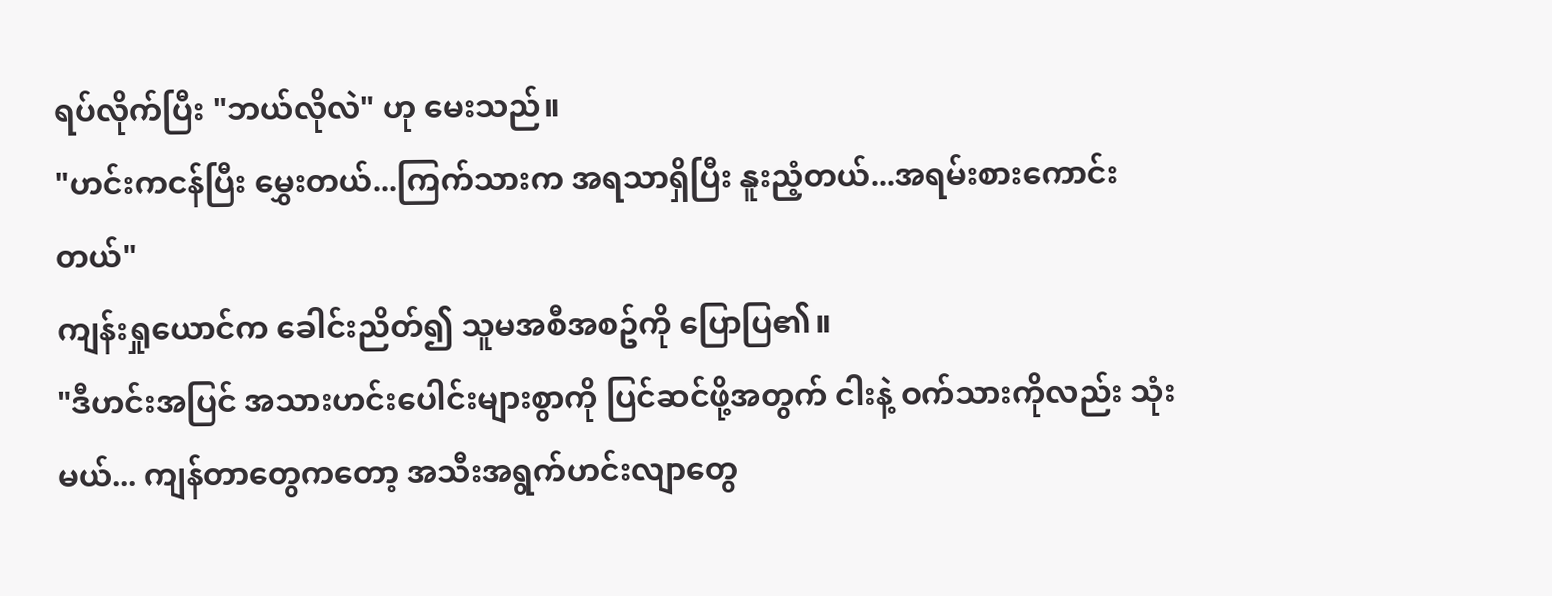ရပ်လိုက်ပြီး "ဘယ်လိုလဲ" ဟု မေးသည်။
"ဟင်းကငန်ပြီး မွှေးတယ်...ကြက်သားက အရသာရှိပြီး နူးညံ့တယ်...အရမ်းစားကောင်းတယ်"
ကျန်းရှုယောင်က ခေါင်းညိတ်၍ သူမအစီအစဥ်ကို ပြောပြ၏။
"ဒီဟင်းအပြင် အသားဟင်းပေါင်းများစွာကို ပြင်ဆင်ဖို့အတွက် ငါးနဲ့ ဝက်သားကိုလည်း သုံးမယ်... ကျန်တာတွေကတော့ အသီးအရွက်ဟင်းလျာတွေ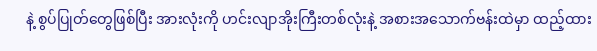နဲ့ စွပ်ပြုတ်တွေဖြစ်ပြီး အားလုံးကို ဟင်းလျာအိုးကြီးတစ်လုံးနဲ့ အစားအသောက်ဗန်းထဲမှာ ထည့်ထား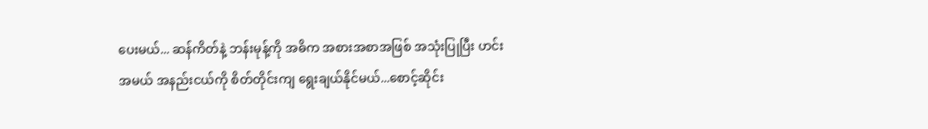ပေးမယ်... ဆန်ကိတ်နဲ့ ဘန်းမုန့်ကို အဓိက အစားအစာအဖြစ် အသုံးပြုပြီး ဟင်းအမယ် အနည်းငယ်ကို စိတ်တိုင်းကျ ရွေးချယ်နိုင်မယ်...စောင့်ဆိုင်း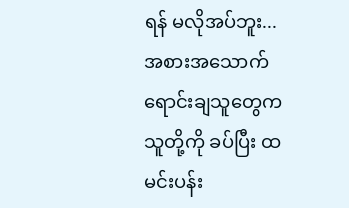ရန် မလိုအပ်ဘူး... အစားအသောက်ရောင်းချသူတွေက သူတို့ကို ခပ်ပြီး ထမင်းပန်း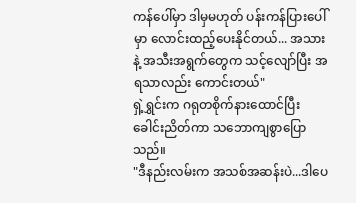ကန်ပေါ်မှာ ဒါမှမဟုတ် ပန်းကန်ပြားပေါ်မှာ လောင်းထည့်ပေးနိုင်တယ်... အသားနဲ့ အသီးအရွက်တွေက သင့်လျော်ပြီး အရသာလည်း ကောင်းတယ်"
ရှဲ့ရွှင်းက ဂရုတစိုက်နားထောင်ပြီး ခေါင်းညိတ်ကာ သဘောကျစွာပြောသည်။
"ဒီနည်းလမ်းက အသစ်အဆန်းပဲ...ဒါပေ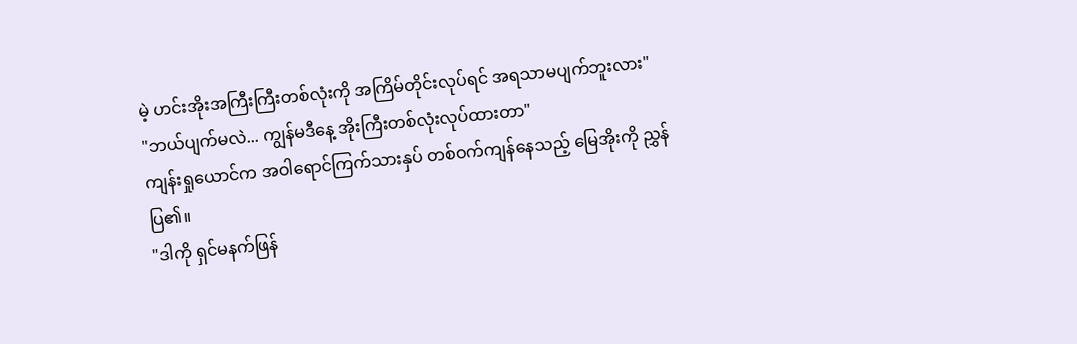မဲ့ ဟင်းအိုးအကြီးကြီးတစ်လုံးကို အကြိမ်တိုင်းလုပ်ရင် အရသာမပျက်ဘူးလား"
"ဘယ်ပျက်မလဲ... ကျွန်မဒီနေ့ အိုးကြီးတစ်လုံးလုပ်ထားတာ"
ကျန်းရှုယောင်က အဝါရောင်ကြက်သားနှပ် တစ်ဝက်ကျန်နေသည့် မြေအိုးကို ညွှန်ပြ၏။
"ဒါကို ရှင်မနက်ဖြန်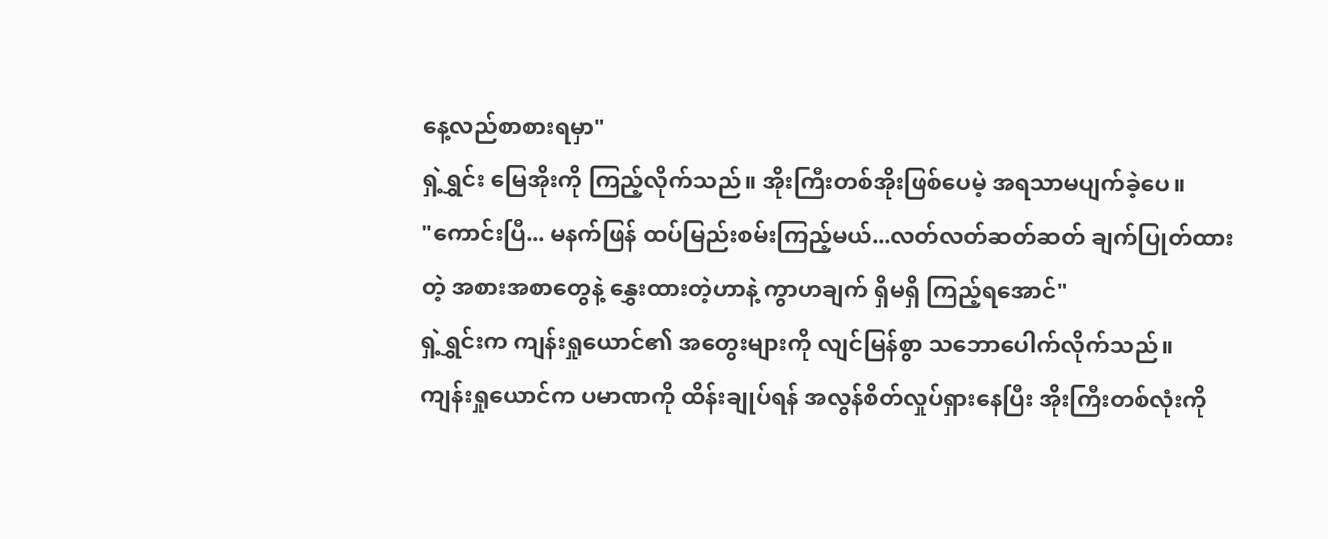နေ့လည်စာစားရမှာ"
ရှဲ့ရွှင်း မြေအိုးကို ကြည့်လိုက်သည်။ အိုးကြီးတစ်အိုးဖြစ်ပေမဲ့ အရသာမပျက်ခဲ့ပေ။
"ကောင်းပြီ... မနက်ဖြန် ထပ်မြည်းစမ်းကြည့်မယ်...လတ်လတ်ဆတ်ဆတ် ချက်ပြုတ်ထားတဲ့ အစားအစာတွေနဲ့ နွှေးထားတဲ့ဟာနဲ့ ကွာဟချက် ရှိမရှိ ကြည့်ရအောင်"
ရှဲ့ရွှင်းက ကျန်းရှုယောင်၏ အတွေးများကို လျင်မြန်စွာ သဘောပေါက်လိုက်သည်။
ကျန်းရှုယောင်က ပမာဏကို ထိန်းချုပ်ရန် အလွန်စိတ်လှုပ်ရှားနေပြီး အိုးကြီးတစ်လုံးကို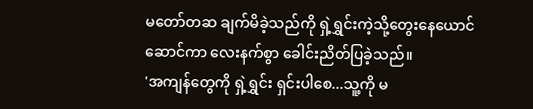မတော်တဆ ချက်မိခဲ့သည်ကို ရှဲ့ရွှင်းကဲ့သို့တွေးနေယောင်ဆောင်ကာ လေးနက်စွာ ခေါင်းညိတ်ပြခဲ့သည်။
'အကျန်တွေကို ရှဲ့ရွှင်း ရှင်းပါစေ...သူ့ကို မ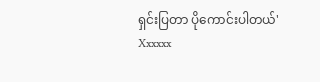ရှင်းပြတာ ပိုကောင်းပါတယ်'
Xxxxxx